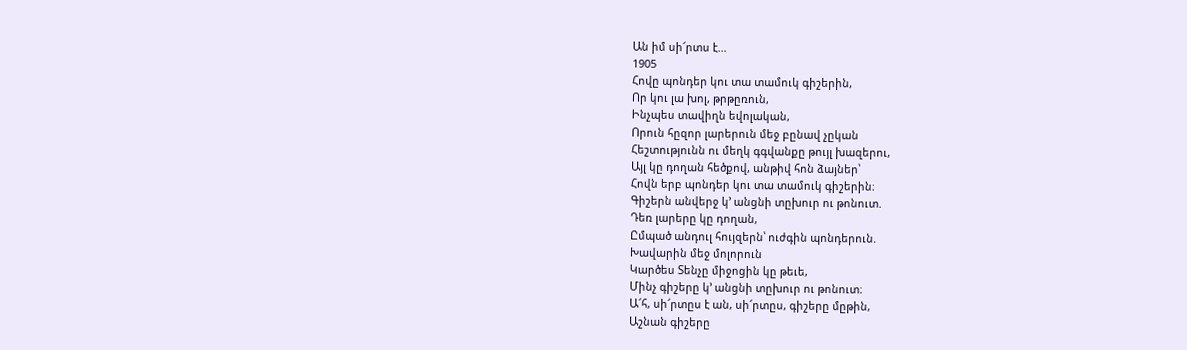Ան իմ սի՜րտս է...
1905
Հովը պոնդեր կու տա տամուկ գիշերին,
Որ կու լա խոլ, թրթըռուն,
Ինչպես տավիղն եվոլական,
Որուն հըզոր լարերուն մեջ բընավ չըկան
Հեշտությունն ու մեղկ գգվանքը թույլ խազերու,
Այլ կը դողան հեծքով, անթիվ հոն ձայներ՝
Հովն երբ պոնդեր կու տա տամուկ գիշերին։
Գիշերն անվերջ կ՚ անցնի տըխուր ու թոնուտ.
Դեռ լարերը կը դողան,
Ըմպած անդուլ հույզերն՝ ուժգին պոնդերուն.
Խավարին մեջ մոլորուն
Կարծես Տենչը միջոցին կը թեւե,
Մինչ գիշերը կ՚ անցնի տըխուր ու թոնուտ։
Ա՜հ, սի՜րտըս է ան, սի՜րտըս, գիշերը մըթին,
Աշնան գիշերը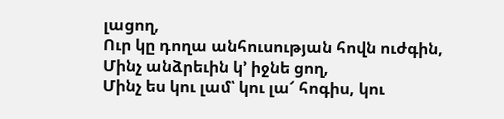լացող,
Ուր կը դողա անհուսության հովն ուժգին,
Մինչ անձրեւին կ՚ իջնե ցող,
Մինչ ես կու լամ՝ կու լա՜ հոգիս, կու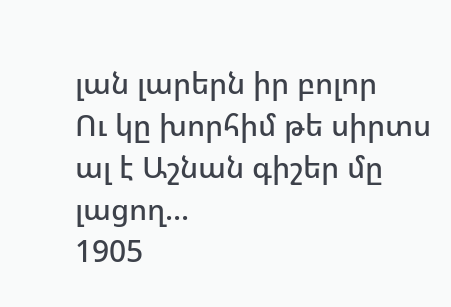լան լարերն իր բոլոր
Ու կը խորհիմ թե սիրտս ալ է Աշնան գիշեր մը լացող...
1905